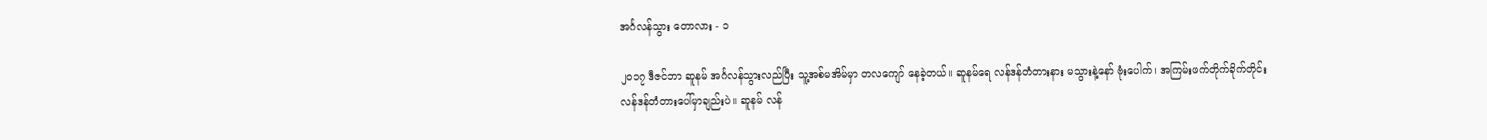အင်္ဂလန်သွား တောလား - ၁

၂၀၁၇ ဒီဇင်ဘာ ဆူနမ် အင်္ဂလန်သွားလည်ပြီး သူ့အစ်မအိမ်မှာ တလကျော် နေခဲ့တယ်။ ဆူနမ်ရေ လန်ဒန်တံတားနား မသွားနဲ့နော် ဗုံးပေါက်၊ အကြမ်းဖက်တိုက်ခိုက်တိုင်း လန်ဒန်တံတားပေါ်မှာချည်းပဲ။ ဆူနမ် လန်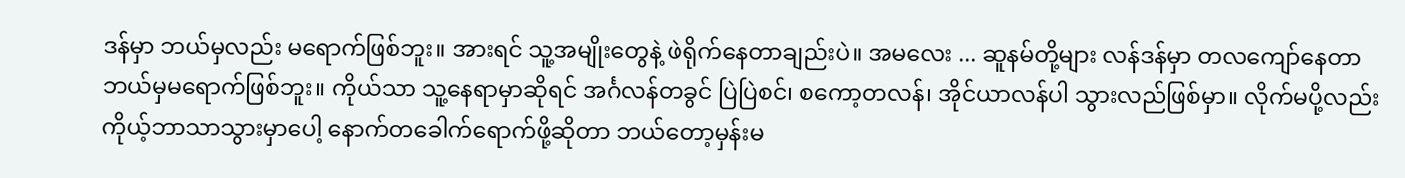ဒန်မှာ ဘယ်မှလည်း မရောက်ဖြစ်ဘူး။ အားရင် သူ့အမျိုးတွေနဲ့ ဖဲရိုက်နေတာချည်းပဲ။ အမလေး ... ဆူနမ်တို့များ လန်ဒန်မှာ တလကျော်နေတာ ဘယ်မှမရောက်ဖြစ်ဘူး။ ကိုယ်သာ သူ့နေရာမှာဆိုရင် အင်္ဂလန်တခွင် ပြဲပြဲစင်၊ စကော့တလန်၊ အိုင်ယာလန်ပါ သွားလည်ဖြစ်မှာ။ လိုက်မပို့လည်း ကိုယ့်ဘာသာသွားမှာပေါ့ နောက်တခေါက်ရောက်ဖို့ဆိုတာ ဘယ်တော့မှန်းမ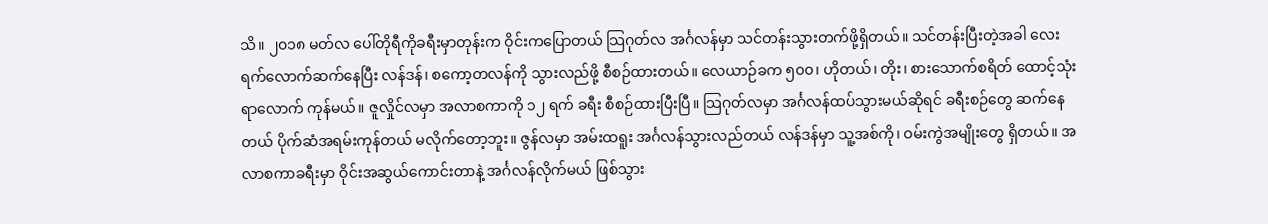သိ။ ၂၀၁၈ မတ်လ ပေါ်တိုရီကိုခရီးမှာတုန်းက ဝိုင်းကပြောတယ် သြဂုတ်လ အင်္ဂလန်မှာ သင်တန်းသွားတက်ဖို့ရှိတယ်။ သင်တန်းပြီးတဲ့အခါ လေးရက်လောက်ဆက်နေပြီး လန်ဒန်၊ စကော့တလန်ကို သွားလည်ဖို့ စီစဉ်ထားတယ်။ လေယာဉ်ခက ၅၀၀၊ ဟိုတယ်၊ တိုး၊ စားသောက်စရိတ် ထောင့်သုံးရာလောက် ကုန်မယ်။ ဇူလှိုင်လမှာ အလာစကာကို ၁၂ ရက် ခရီး စီစဉ်ထားပြီးပြီ။ သြဂုတ်လမှာ အင်္ဂလန်ထပ်သွားမယ်ဆိုရင် ခရီးစဉ်တွေ ဆက်နေတယ် ပိုက်ဆံအရမ်းကုန်တယ် မလိုက်တော့ဘူး။ ဇွန်လမှာ အမ်းထရူး အင်္ဂလန်သွားလည်တယ် လန်ဒန်မှာ သူ့အစ်ကို၊ ဝမ်းကွဲအမျိုးတွေ ရှိတယ်။ အလာစကာခရီးမှာ ဝိုင်းအဆွယ်ကောင်းတာနဲ့ အင်္ဂလန်လိုက်မယ် ဖြစ်သွား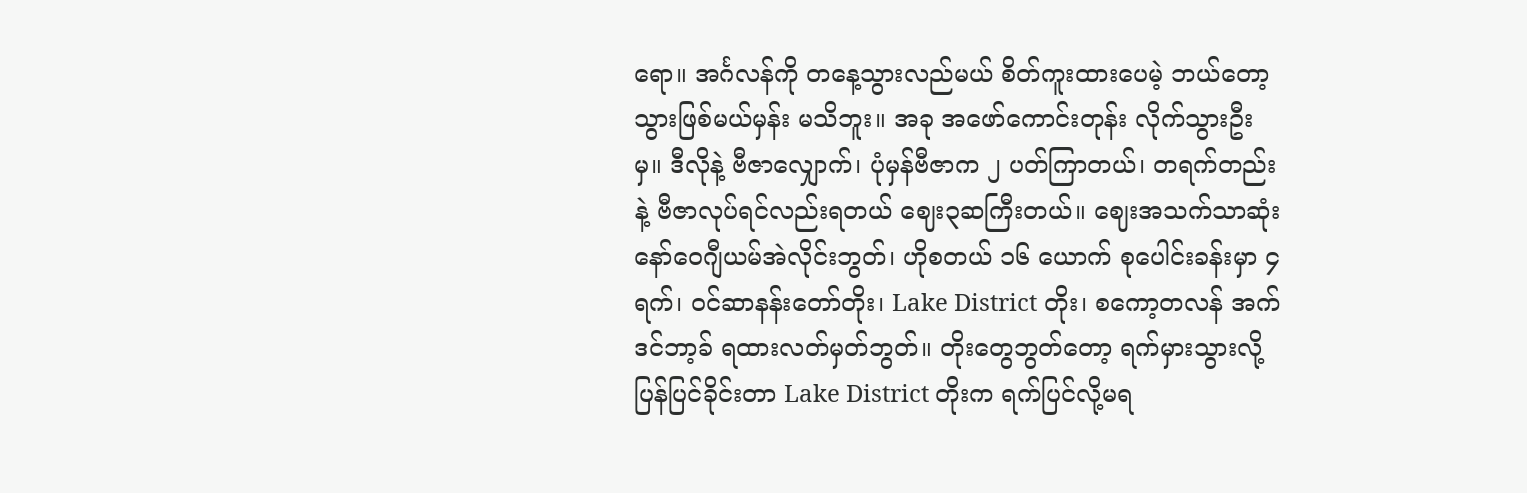ရော။ အင်္ဂလန်ကို တနေ့သွားလည်မယ် စိတ်ကူးထားပေမဲ့ ဘယ်တော့သွားဖြစ်မယ်မှန်း မသိဘူး။ အခု အဖော်ကောင်းတုန်း လိုက်သွားဦးမှ။ ဒီလိုနဲ့ ဗီဇာလျှောက်၊ ပုံမှန်ဗီဇာက ၂ ပတ်ကြာတယ်၊ တရက်တည်းနဲ့ ဗီဇာလုပ်ရင်လည်းရတယ် ဈေး၃ဆကြီးတယ်။ ဈေးအသက်သာဆုံး နော်ဝေဂျီယမ်အဲလိုင်းဘွတ်၊ ဟိုစတယ် ၁၆ ယောက် စုပေါင်းခန်းမှာ ၄ရက်၊ ဝင်ဆာနန်းတော်တိုး၊ Lake District တိုး၊ စကော့တလန် အက်ဒင်ဘာ့ခ် ရထားလတ်မှတ်ဘွတ်။ တိုးတွေဘွတ်တော့ ရက်မှားသွားလို့ ပြန်ပြင်ခိုင်းတာ Lake District တိုးက ရက်ပြင်လို့မရ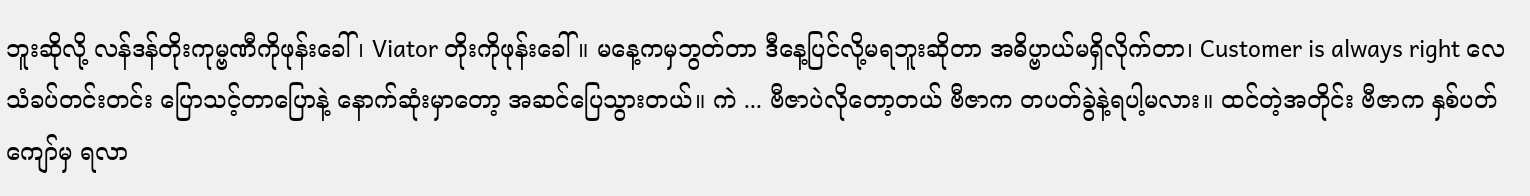ဘူးဆိုလို့ လန်ဒန်တိုးကုမ္ဗဏီကိုဖုန်းခေါ်၊ Viator တိုးကိုဖုန်းခေါ်။ မနေ့ကမှဘွတ်တာ ဒီနေ့ပြင်လို့မရဘူးဆိုတာ အဓိပ္ဗာယ်မရှိလိုက်တာ၊ Customer is always right လေသံခပ်တင်းတင်း ပြောသင့်တာပြောနဲ့ နောက်ဆုံးမှာတော့ အဆင်ပြေသွားတယ်။ ကဲ ... ဗီဇာပဲလိုတော့တယ် ဗီဇာက တပတ်ခွဲနဲ့ရပါ့မလား။ ထင်တဲ့အတိုင်း ဗီဇာက နှစ်ပတ်ကျော်မှ ရလာ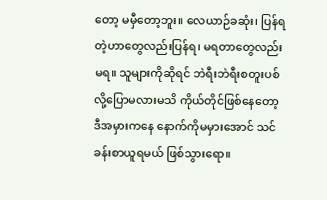တော့ မမှီတော့ဘူး။ လေယာဉ်ခဆုံး၊ ပြန်ရတဲ့ဟာတွေလည်းပြန်ရ၊ မရတာတွေလည်းမရ။ သူများကိုဆိုရင် ဘဲရီးဘဲရီးစတူးပစ်လို့ပြောမလားမသိ ကိုယ်တိုင်ဖြစ်နေတော့ ဒီအမှားကနေ နောက်ကိုမမှားအောင် သင်ခန်းစာယူရမယ် ဖြစ်သွားရော။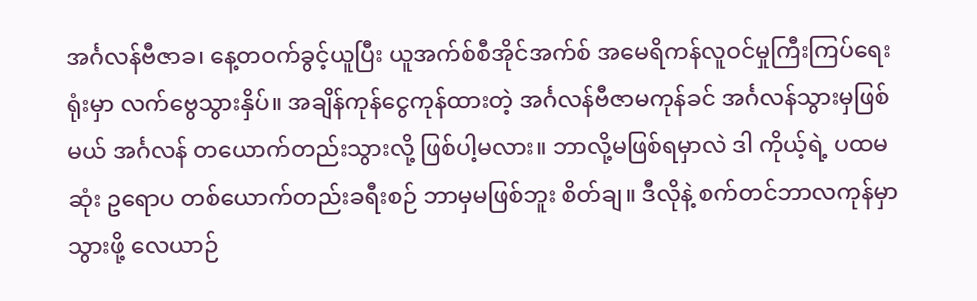အင်္ဂလန်ဗီဇာခ၊ နေ့တဝက်ခွင့်ယူပြီး ယူအက်စ်စီအိုင်အက်စ် အမေရိကန်လူဝင်မှုကြီးကြပ်ရေးရုံးမှာ လက်ဗွေသွားနှိပ်။ အချိန်ကုန်ငွေကုန်ထားတဲ့ အင်္ဂလန်ဗီဇာမကုန်ခင် အင်္ဂလန်သွားမှဖြစ်မယ် အင်္ဂလန် တယောက်တည်းသွားလို့ ဖြစ်ပါ့မလား။ ဘာလို့မဖြစ်ရမှာလဲ ဒါ ကိုယ့်ရဲ့ ပထမဆုံး ဥရောပ တစ်ယောက်တည်းခရီးစဉ် ဘာမှမဖြစ်ဘူး စိတ်ချ။ ဒီလိုနဲ့ စက်တင်ဘာလကုန်မှာ သွားဖို့ လေယာဉ်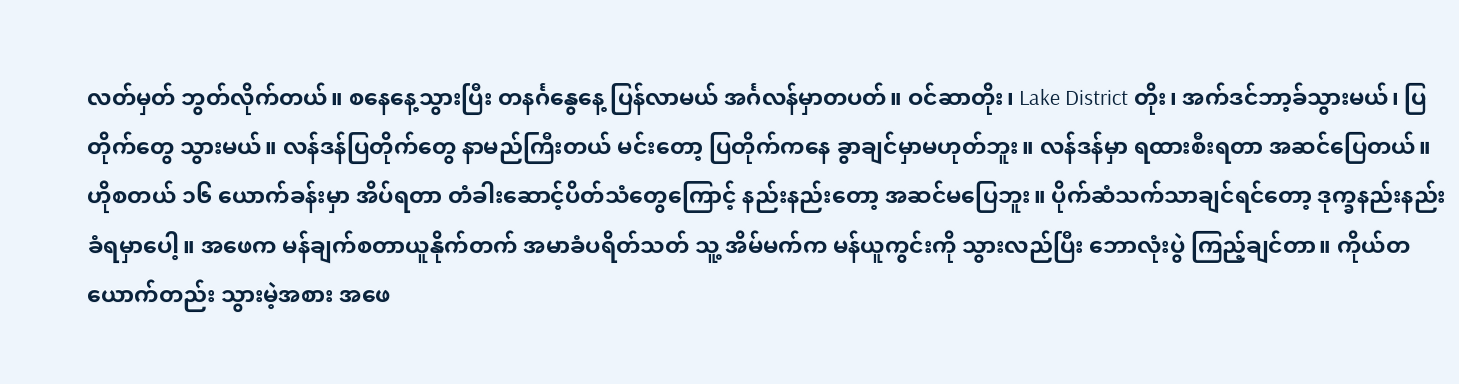လတ်မှတ် ဘွတ်လိုက်တယ်။ စနေနေ့သွားပြီး တနင်္ဂနွေနေ့ ပြန်လာမယ် အင်္ဂလန်မှာတပတ်။ ဝင်ဆာတိုး၊ Lake District တိုး၊ အက်ဒင်ဘာ့ခ်သွားမယ်၊ ပြတိုက်တွေ သွားမယ်။ လန်ဒန်ပြတိုက်တွေ နာမည်ကြီးတယ် မင်းတော့ ပြတိုက်ကနေ ခွာချင်မှာမဟုတ်ဘူး။ လန်ဒန်မှာ ရထားစီးရတာ အဆင်ပြေတယ်။ ဟိုစတယ် ၁၆ ယောက်ခန်းမှာ အိပ်ရတာ တံခါးဆောင့်ပိတ်သံတွေကြောင့် နည်းနည်းတော့ အဆင်မပြေဘူး။ ပိုက်ဆံသက်သာချင်ရင်တော့ ဒုက္ခနည်းနည်း ခံရမှာပေါ့။ အဖေက မန်ချက်စတာယူနိုက်တက် အမာခံပရိတ်သတ် သူ့ အိမ်မက်က မန်ယူကွင်းကို သွားလည်ပြီး ဘောလုံးပွဲ ကြည့်ချင်တာ။ ကိုယ်တယောက်တည်း သွားမဲ့အစား အဖေ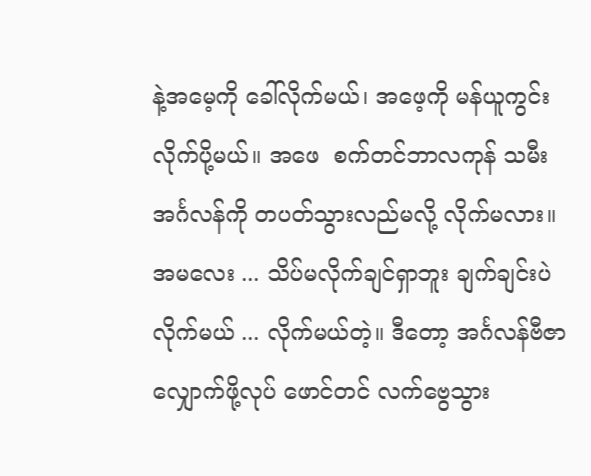နဲ့အမေ့ကို ခေါ်လိုက်မယ်၊ အဖေ့ကို မန်ယူကွင်း လိုက်ပို့မယ်။ အဖေ  စက်တင်ဘာလကုန် သမီး အင်္ဂလန်ကို တပတ်သွားလည်မလို့ လိုက်မလား။ အမလေး ... သိပ်မလိုက်ချင်ရှာဘူး ချက်ချင်းပဲ လိုက်မယ် ... လိုက်မယ်တဲ့။ ဒီတော့ အင်္ဂလန်ဗီဇာလျှောက်ဖို့လုပ် ဖောင်တင် လက်ဗွေသွား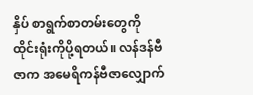နှိပ် စာရွက်စာတမ်းတွေကို ထိုင်းရုံးကိုပို့ရတယ်။ လန်ဒန်ဗီဇာက အမေရိကန်ဗီဇာလျှောက်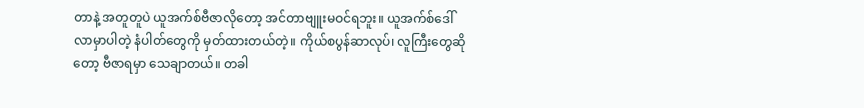တာနဲ့ အတူတူပဲ ယူအက်စ်ဗီဇာလိုတော့ အင်တာဗျူးမဝင်ရဘူး။ ယူအက်စ်ဒေါ်လာမှာပါတဲ့ နံပါတ်တွေကို မှတ်ထားတယ်တဲ့။ ကိုယ်စပွန်ဆာလုပ်၊ လူကြီးတွေဆိုတော့ ဗီဇာရမှာ သေချာတယ်။ တခါ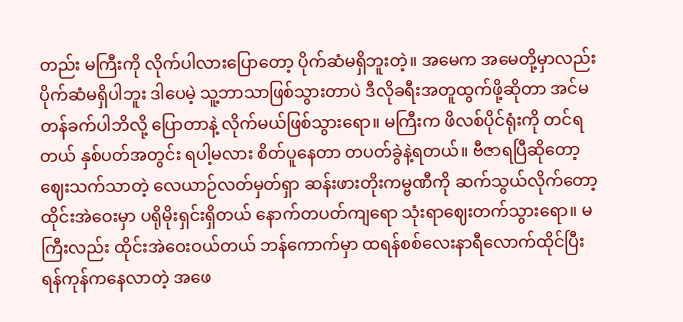တည်း မကြီးကို လိုက်ပါလားပြောတော့ ပိုက်ဆံမရှိဘူးတဲ့။ အမေက အမေတို့မှာလည်း ပိုက်ဆံမရှိပါဘူး ဒါပေမဲ့ သူ့ဘာသာဖြစ်သွားတာပဲ ဒီလိုခရီးအတူထွက်ဖို့ဆိုတာ အင်မတန်ခက်ပါဘိလို့ ပြောတာနဲ့ လိုက်မယ်ဖြစ်သွားရော။ မကြီးက ဖိလစ်ပိုင်ရုံးကို တင်ရတယ် နှစ်ပတ်အတွင်း ရပါ့မလား စိတ်ပူနေတာ တပတ်ခွဲနဲ့ရတယ်။ ဗီဇာရပြီဆိုတော့ ဈေးသက်သာတဲ့ လေယာဉ်လတ်မှတ်ရှာ ဆန်းဖားတိုးကမ္ဗဏီကို ဆက်သွယ်လိုက်တော့ ထိုင်းအဲဝေးမှာ ပရိုမိုးရှင်းရှိတယ် နောက်တပတ်ကျရော သုံးရာဈေးတက်သွားရော။ မကြီးလည်း ထိုင်းအဲဝေးဝယ်တယ် ဘန်ကောက်မှာ ထရန်စစ်လေးနာရီလောက်ထိုင်ပြီး ရန်ကုန်ကနေလာတဲ့ အဖေ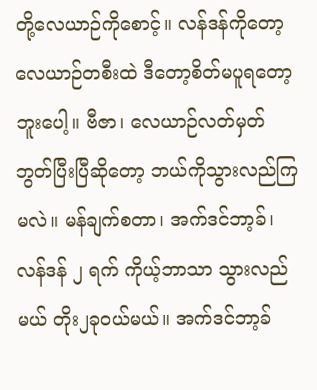တို့လေယာဉ်ကိုစောင့်။ လန်ဒန်ကိုတော့ လေယာဉ်တစီးထဲ ဒီတော့စိတ်မပူရတော့ဘူးပေါ့။ ဗီဇာ၊ လေယာဉ်လတ်မှတ် ဘွတ်ပြီးပြီဆိုတော့ ဘယ်ကိုသွားလည်ကြမလဲ။ မန်ချက်စတာ၊ အက်ဒင်ဘာ့ခ်၊ လန်ဒန် ၂ ရက် ကိုယ့်ဘာသာ သွားလည်မယ် တိုး၂ခုဝယ်မယ်။ အက်ဒင်ဘာ့ခ်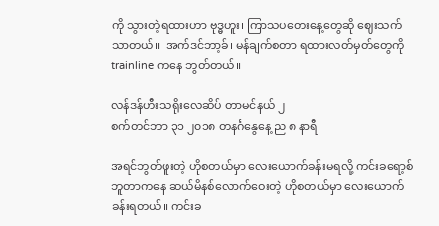ကို သွားတဲ့ရထားဟာ ဗုဒ္ဓဟူး၊ ကြာသပတေးနေ့တွေဆို ဈေးသက်သာတယ်။  အက်ဒင်ဘာ့ခ်၊ မန်ချက်စတာ ရထားလတ်မှတ်တွေကို trainline ကနေ ဘွတ်တယ်။

လန်ဒန်ဟီးသရိုးလေဆိပ် တာမင်နယ် ၂
စက်တင်ဘာ ၃၁ ၂၀၁၈ တနင်္ဂနွေနေ့ ည ၈ နာရီ

အရင်ဘွတ်ဖူးတဲ့ ဟိုစတယ်မှာ လေးယောက်ခန်းမရလို့ ကင်းခရော့စ်ဘူတာကနေ ဆယ်မိနစ်လောက်ဝေးတဲ့ ဟိုစတယ်မှာ လေးယောက်ခန်းရတယ်။ ကင်းခ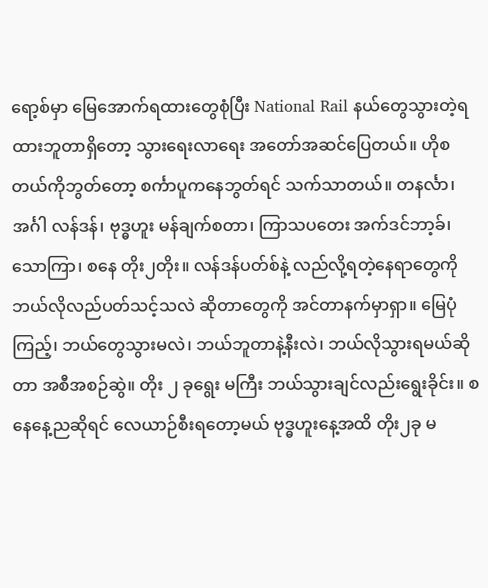ရော့စ်မှာ မြေအောက်ရထားတွေစုံပြီး National Rail နယ်တွေသွားတဲ့ရထားဘူတာရှိတော့ သွားရေးလာရေး အတော်အဆင်ပြေတယ်။ ဟိုစတယ်ကိုဘွတ်တော့ စင်္ကာပူကနေဘွတ်ရင် သက်သာတယ်။ တနင်္လာ၊ အင်္ဂါ လန်ဒန်၊ ဗုဒ္ဓဟူး မန်ချက်စတာ၊ ကြာသပတေး အက်ဒင်ဘာ့ခ်၊ သောကြာ၊ စနေ တိုး၂တိုး။ လန်ဒန်ပတ်စ်နဲ့ လည်လို့ရတဲ့နေရာတွေကို ဘယ်လိုလည်ပတ်သင့်သလဲ ဆိုတာတွေကို အင်တာနက်မှာရှာ။ မြေပုံကြည့်၊ ဘယ်တွေသွားမလဲ၊ ဘယ်ဘူတာနဲ့နီးလဲ၊ ဘယ်လိုသွားရမယ်ဆိုတာ အစီအစဉ်ဆွဲ။ တိုး ၂ ခုရွေး မကြီး ဘယ်သွားချင်လည်းရွေးခိုင်း။ စနေနေ့ညဆိုရင် လေယာဉ်စီးရတော့မယ် ဗုဒ္ဓဟူးနေ့အထိ တိုး၂ခု မ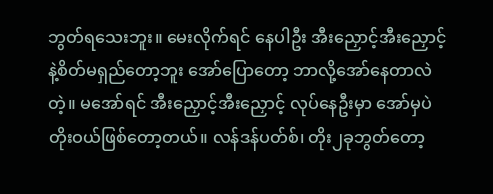ဘွတ်ရသေးဘူး။ မေးလိုက်ရင် နေပါဦး အီးညှောင့်အီးညှောင့်နဲ့စိတ်မရှည်တော့ဘူး အော်ပြောတော့ ဘာလို့အော်နေတာလဲတဲ့။ မအော်ရင် အီးညှောင့်အီးညှောင့် လုပ်နေဦးမှာ အော်မှပဲ တိုးဝယ်ဖြစ်တော့တယ်။ လန်ဒန်ပတ်စ်၊ တိုး၂ခုဘွတ်တော့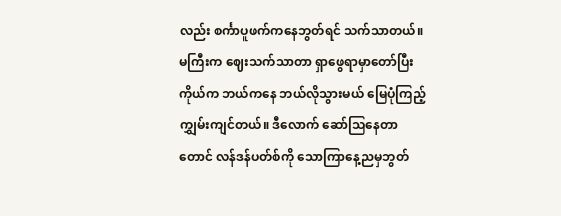လည်း စင်္ကာပူဖက်ကနေဘွတ်ရင် သက်သာတယ်။ မကြီးက ဈေးသက်သာတာ ရှာဖွေရာမှာတော်ပြီး ကိုယ်က ဘယ်ကနေ ဘယ်လိုသွားမယ် မြေပုံကြည့် ကျွှမ်းကျင်တယ်။ ဒီလောက် ဆော်သြနေတာတောင် လန်ဒန်ပတ်စ်ကို သောကြာနေ့ညမှဘွတ်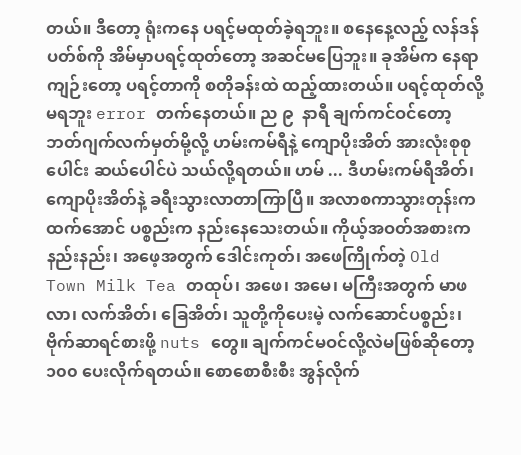တယ်။ ဒီတော့ ရုံးကနေ ပရင့်မထုတ်ခဲ့ရဘူး။ စနေနေ့လည့် လန်ဒန်ပတ်စ်ကို အိမ်မှာပရင့်ထုတ်တော့ အဆင်မပြေဘူး။ ခုအိမ်က နေရာကျဉ်းတော့ ပရင့်တာကို စတိုခန်းထဲ ထည့်ထားတယ်။ ပရင့်ထုတ်လို့မရဘူး error တက်နေတယ်။ ည ၉  နာရီ ချက်ကင်ဝင်တော့ ဘတ်ဂျက်လက်မှတ်မို့လို့ ဟမ်းကမ်ရီနဲ့ ကျောပိုးအိတ် အားလုံးစုစုပေါင်း ဆယ်ပေါင်ပဲ သယ်လို့ရတယ်။ ဟမ် ... ဒီဟမ်းကမ်ရီအိတ်၊ ကျောပိုးအိတ်နဲ့ ခရီးသွားလာတာကြာပြီ။ အလာစကာသွားတုန်းကထက်အောင် ပစ္စည်းက နည်းနေသေးတယ်။ ကိုယ့်အဝတ်အစားကနည်းနည်း၊ အဖေ့အတွက် ဒေါင်းကုတ်၊ အဖေကြိုက်တဲ့ Old Town Milk Tea တထုပ်၊ အဖေ၊ အမေ၊ မကြီးအတွက် မာဖလာ၊ လက်အိတ်၊ ခြေအိတ်၊ သူတို့ကိုပေးမဲ့ လက်ဆောင်ပစ္စည်း၊ ဗိုက်ဆာရင်စားဖို့ nuts တွေ။ ချက်ကင်မဝင်လို့လဲမဖြစ်ဆိုတော့ ၁၀၀ ပေးလိုက်ရတယ်။ စောစောစီးစီး အွန်လိုက်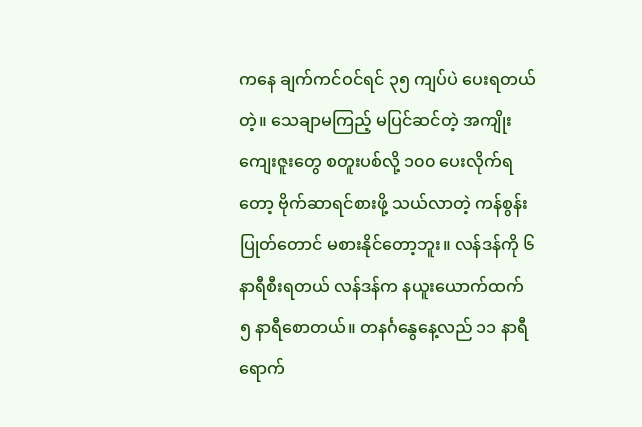ကနေ ချက်ကင်ဝင်ရင် ၃၅ ကျပ်ပဲ ပေးရတယ်တဲ့။ သေချာမကြည့် မပြင်ဆင်တဲ့ အကျိုးကျေးဇူးတွေ စတူးပစ်လို့ ၁၀၀ ပေးလိုက်ရတော့ ဗိုက်ဆာရင်စားဖို့ သယ်လာတဲ့ ကန်စွန်းပြုတ်တောင် မစားနိုင်တော့ဘူး။ လန်ဒန်ကို ၆ နာရီစီးရတယ် လန်ဒန်က နယူးယောက်ထက် ၅ နာရီစောတယ်။ တနင်္ဂနွေနေ့လည် ၁၁ နာရီရောက်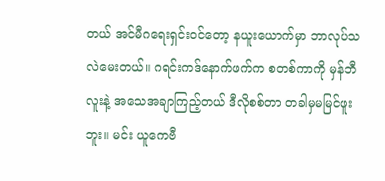တယ် အင်မီဂရေးရှင်းဝင်တော့ နယူးယောက်မှာ ဘာလုပ်သလဲမေးတယ်။ ဂရင်းကဒ်နောက်ဖက်က စတစ်ကာကို မှန်ဘီလူးနဲ့ အသေအချာကြည့်တယ် ဒီလိုစစ်တာ တခါမှမမြင်ဖူးဘူး။ မင်း ယူကေဗီ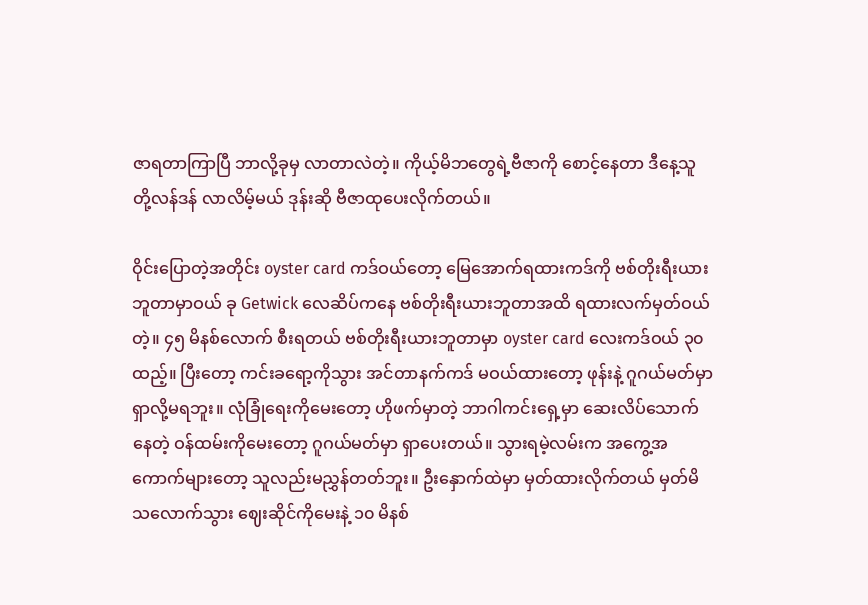ဇာရတာကြာပြီ ဘာလို့ခုမှ လာတာလဲတဲ့။ ကိုယ့်မိဘတွေရဲ့ဗီဇာကို စောင့်နေတာ ဒီနေ့သူတို့လန်ဒန် လာလိမ့်မယ် ဒုန်းဆို ဗီဇာထုပေးလိုက်တယ်။

ဝိုင်းပြောတဲ့အတိုင်း oyster card ကဒ်ဝယ်တော့ မြေအောက်ရထားကဒ်ကို ဗစ်တိုးရီးယားဘူတာမှာဝယ် ခု Getwick လေဆိပ်ကနေ ဗစ်တိုးရီးယားဘူတာအထိ ရထားလက်မှတ်ဝယ်တဲ့။ ၄၅ မိနစ်လောက် စီးရတယ် ဗစ်တိုးရီးယားဘူတာမှာ oyster card လေးကဒ်ဝယ် ၃၀ ထည့်။ ပြီးတော့ ကင်းခရော့ကိုသွား အင်တာနက်ကဒ် မဝယ်ထားတော့ ဖုန်းနဲ့ ဂူဂယ်မတ်မှာ ရှာလို့မရဘူး။ လုံခြုံရေးကိုမေးတော့ ဟိုဖက်မှာတဲ့ ဘာဂါကင်းရှေ့မှာ ဆေးလိပ်သောက်နေတဲ့ ဝန်ထမ်းကိုမေးတော့ ဂူဂယ်မတ်မှာ ရှာပေးတယ်။ သွားရမဲ့လမ်းက အကွေ့အကောက်များတော့ သူလည်းမညွှန်တတ်ဘူး။ ဦးနှောက်ထဲမှာ မှတ်ထားလိုက်တယ် မှတ်မိသလောက်သွား ဈေးဆိုင်ကိုမေးနဲ့ ၁၀ မိနစ်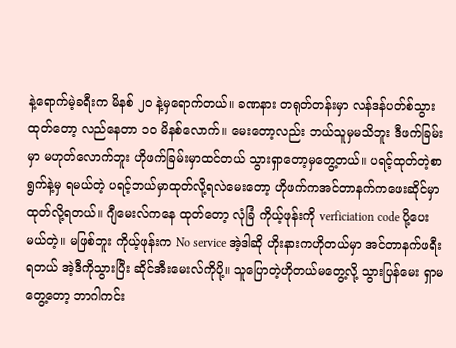နဲ့ရောက်မဲ့ခရီးက မိနစ် ၂၀ နဲ့မှရောက်တယ်။ ခဏနား တရုတ်တန်းမှာ လန်ဒန်ပတ်စ်သွားထုတ်တော့ လည်နေတာ ၁၀ မိနစ်လောက်။ မေးတော့လည်း ဘယ်သူမှမသိဘူး ဒီဖက်ခြမ်းမှာ မဟုတ်လောက်ဘူး ဟိုဖက်ခြမ်းမှာထင်တယ် သွားရှာတော့မှတွေ့တယ်။ ပရင့်ထုတ်တဲ့စာရွက်နဲ့မှ ရမယ်တဲ့ ပရင့်ဘယ်မှာထုတ်လို့ရလဲမေးတော့ ဟိုဖက်ကအင်တာနက်ကဖေးဆိုင်မှာ ထုတ်လို့ရတယ်။ ဂျီမေးလ်ကနေ ထုတ်တော့ လုံခြံ ကိုယ့်ဖုန်းကို verficiation code ပို့ပေးမယ်တဲ့။ မဖြစ်ဘူး ကိုယ့်ဖုန်းက No service အဲ့ဒါဆို ဟိုးနားကဟိုတယ်မှာ အင်တာနက်ဖရီးရတယ် အဲ့ဒီကိုသွားပြီး ဆိုင်အီးမေးလ်ကိုပို့။ သူပြောတဲ့ဟိုတယ်မတွေ့လို့ သွားပြန်မေး ရှာမတွေ့တော့ ဘာဂါကင်း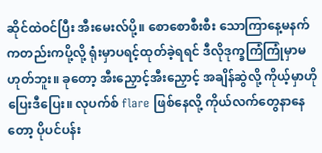ဆိုင်ထဲဝင်ပြီး အီးမေးလ်ပို့။ စောစောစီးစီး သောကြာနေ့မနက်ကတည်းကပို့လို့ ရုံးမှာပရင့်ထုတ်ခဲ့ရရင် ဒီလိုဒုက္ခကြံကြုံမှာမဟုတ်ဘူး။ ခုတော့ အီးညှောင့်အီးညှောင့် အချိန်ဆွဲလို့ ကိုယ့်မှာဟိုပြေးဒီပြေး။ လုပက်စ် flare ဖြစ်နေလို့ ကိုယ်လက်တွေနာနေတော့ ပိုပင်ပန်း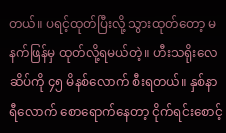တယ်။ ပရင့်ထုတ်ပြီးလို့ သွားထုတ်တော့ မနက်ဖြန်မှ ထုတ်လို့ရမယ်တဲ့။ ဟီးသရိုးလေဆိပ်ကို ၄၅ မိနစ်လောက် စီးရတယ်။ နှစ်နာရီလောက် စောရောက်နေတာ့ ငိုက်ရင်းစောင့်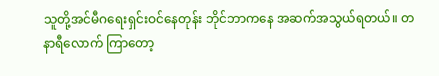သူတို့အင်မီဂရေးရှင်းဝင်နေတုန်း ဘိုင်ဘာကနေ အဆက်အသွယ်ရတယ်။ တနာရီလောက် ကြာတော့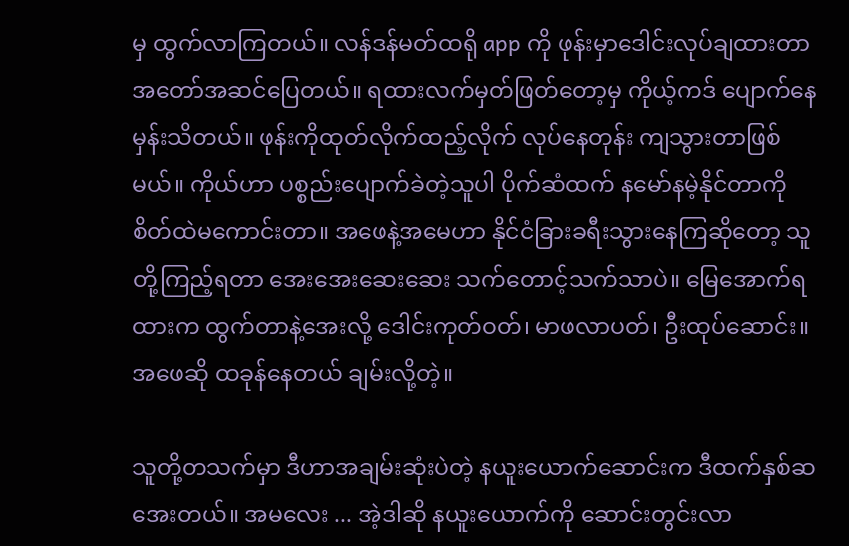မှ ထွက်လာကြတယ်။ လန်ဒန်မတ်ထရို app ကို ဖုန်းမှာဒေါင်းလုပ်ချထားတာ အတော်အဆင်ပြေတယ်။ ရထားလက်မှတ်ဖြတ်တော့မှ ကိုယ့်ကဒ် ပျောက်နေမှန်းသိတယ်။ ဖုန်းကိုထုတ်လိုက်ထည့်လိုက် လုပ်နေတုန်း ကျသွားတာဖြစ်မယ်။ ကိုယ်ဟာ ပစ္စည်းပျောက်ခဲတဲ့သူပါ ပိုက်ဆံထက် နမော်နမဲ့နိုင်တာကို  စိတ်ထဲမကောင်းတာ။ အဖေနဲ့အမေဟာ နိုင်ငံခြားခရီးသွားနေကြဆိုတော့ သူတို့ကြည့်ရတာ အေးအေးဆေးဆေး သက်တောင့်သက်သာပဲ။ မြေအောက်ရထားက ထွက်တာနဲ့အေးလို့ ဒေါင်းကုတ်ဝတ်၊ မာဖလာပတ်၊ ဦးထုပ်ဆောင်း။ အဖေဆို ထခုန်နေတယ် ချမ်းလို့တဲ့။

သူတို့တသက်မှာ ဒီဟာအချမ်းဆုံးပဲတဲ့ နယူးယောက်ဆောင်းက ဒီထက်နှစ်ဆအေးတယ်။ အမလေး ... အဲ့ဒါဆို နယူးယောက်ကို ဆောင်းတွင်းလာ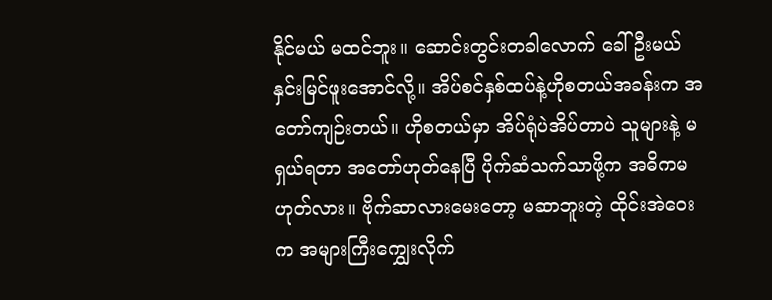နိုင်မယ် မထင်ဘူး။ ဆောင်းတွင်းတခါလောက် ခေါ်ဦးမယ် နှင်းမြင်ဖူးအောင်လို့။ အိပ်စင်နှစ်ထပ်နဲ့ဟိုစတယ်အခန်းက အတော်ကျဉ်းတယ်။ ဟိုစတယ်မှာ အိပ်ရုံပဲအိပ်တာပဲ သူများနဲ့ မရှယ်ရတာ အတော်ဟုတ်နေပြီ ပိုက်ဆံသက်သာဖို့က အဓိကမဟုတ်လား။ ဗိုက်ဆာလားမေးတော့ မဆာဘူးတဲ့ ထိုင်းအဲဝေးက အများကြီး‌ကျွှေးလိုက်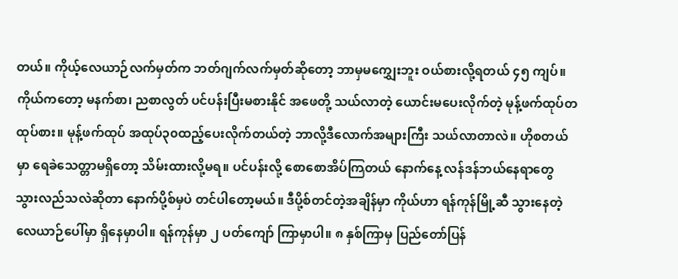တယ်။ ကိုယ့်လေယာဉ်လက်မှတ်က ဘတ်ဂျက်လက်မှတ်ဆိုတော့ ဘာမှမ‌ကျွှေးဘူး ဝယ်စားလို့ရတယ် ၄၅ ကျပ်။ ကိုယ်ကတော့ မနက်စာ၊ ညစာလွတ် ပင်ပန်းပြီးမစားနိုင် အဖေတို့ သယ်လာတဲ့ ယောင်းမပေးလိုက်တဲ့ မုန့်ဖက်ထုပ်တထုပ်စား။ မုန့်ဖက်ထုပ် အထုပ်၃၀ထည့်ပေးလိုက်တယ်တဲ့ ဘာလို့ဒီလောက်အများကြီး သယ်လာတာလဲ။ ဟိုစတယ်မှာ ရေခဲသေတ္တာမရှိတော့ သိမ်းထားလို့မရ။ ပင်ပန်းလို့ စောစောအိပ်ကြတယ် နောက်နေ့ လန်ဒန်ဘယ်နေရာတွေ သွားလည်သလဲဆိုတာ နောက်ပို့စ်မှပဲ တင်ပါတော့မယ်။ ဒီပို့စ်တင်တဲ့အချိန်မှာ ကိုယ်ဟာ ရန်ကုန်မြို့ဆီ သွားနေတဲ့လေယာဉ်ပေါ်မှာ ရှိနေမှာပါ။ ရန်ကုန်မှာ ၂ ပတ်ကျော် ကြာမှာပါ။ ၈ နှစ်ကြာမှ ပြည်တော်ပြန်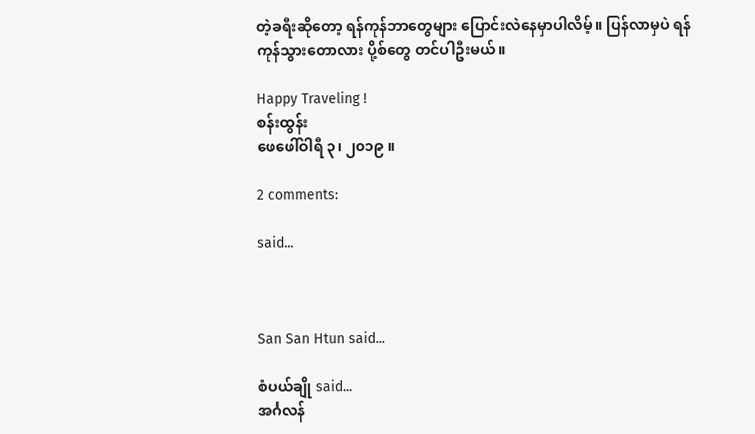တဲ့ခရီးဆိုတော့ ရန်ကုန်ဘာတွေများ ပြောင်းလဲနေမှာပါလိမ့်။ ပြန်လာမှပဲ ရန်ကုန်သွားတောလား ပို့စ်တွေ တင်ပါဦးမယ်။

Happy Traveling !
စန်းထွန်း
ဖေဖေါ်ဝါရီ ၃၊ ၂၀၁၉ ။

2 comments:

said...



San San Htun said...

စံပယ်ချို said...
အင်္ဂလန်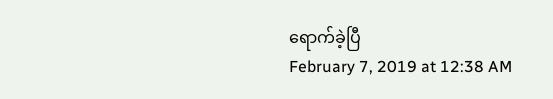ရောက်ခဲ့ပြီ
February 7, 2019 at 12:38 AM